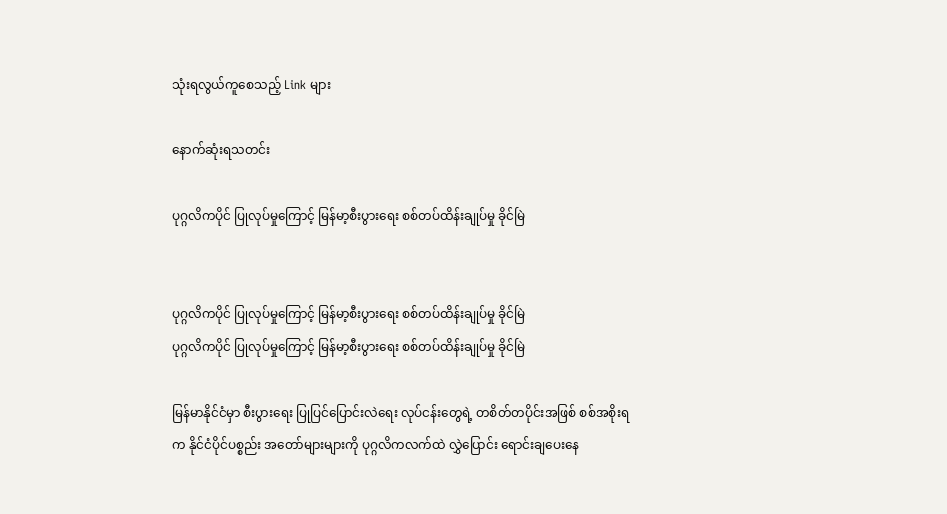သုံးရလွယ်ကူစေသည့် Link များ

နောက်ဆုံးရသတင်း

ပုဂ္ဂလိကပိုင် ပြုလုပ်မှုကြောင့် မြန်မာ့စီးပွားရေး စစ်တပ်ထိန်းချုပ်မှု ခိုင်မြဲ


ပုဂ္ဂလိကပိုင် ပြုလုပ်မှုကြောင့် မြန်မာ့စီးပွားရေး စစ်တပ်ထိန်းချုပ်မှု ခိုင်မြဲ
ပုဂ္ဂလိကပိုင် ပြုလုပ်မှုကြောင့် မြန်မာ့စီးပွားရေး စစ်တပ်ထိန်းချုပ်မှု ခိုင်မြဲ

မြန်မာနိုင်ငံမှာ စီးပွားရေး ပြုပြင်ပြောင်းလဲရေး လုပ်ငန်းတွေရဲ့ တစိတ်တပိုင်းအဖြစ် စစ်အစိုးရက နိုင်ငံပိုင်ပစ္စည်း အတော်များများကို ပုဂ္ဂလိကလက်ထဲ လွှဲပြောင်း ရောင်းချပေးနေ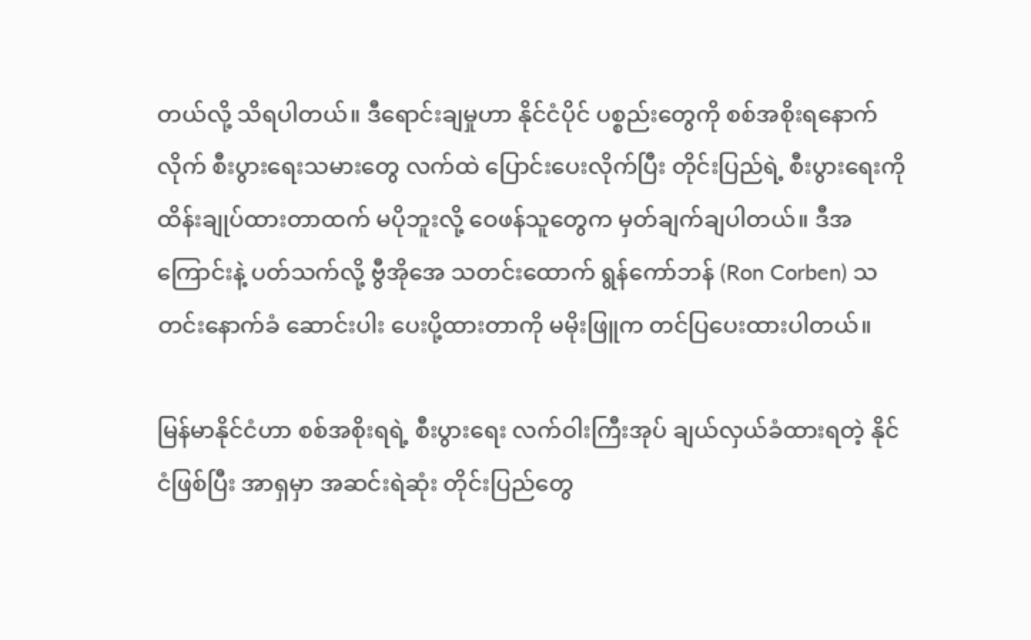တယ်လို့ သိရပါတယ်။ ဒီရောင်းချမှုဟာ နိုင်ငံပိုင် ပစ္စည်းတွေကို စစ်အစိုးရနောက်လိုက် စီးပွားရေးသမားတွေ လက်ထဲ ပြောင်းပေးလိုက်ပြီး တိုင်းပြည်ရဲ့ စီးပွားရေးကို ထိန်းချုပ်ထားတာထက် မပိုဘူးလို့ ဝေဖန်သူတွေက မှတ်ချက်ချပါတယ်။ ဒီအကြောင်းနဲ့ ပတ်သက်လို့ ဗွီအိုအေ သတင်းထောက် ရွန်ကော်ဘန် (Ron Corben) သတင်းနောက်ခံ ဆောင်းပါး ပေးပို့ထားတာကို မမိုးဖြူက တင်ပြပေးထားပါတယ်။

မြန်မာနိုင်ငံဟာ စစ်အစိုးရရဲ့ စီးပွားရေး လက်ဝါးကြီးအုပ် ချယ်လှယ်ခံထားရတဲ့ နိုင်ငံဖြစ်ပြီး အာရှမှာ အဆင်းရဲဆုံး တိုင်းပြည်တွေ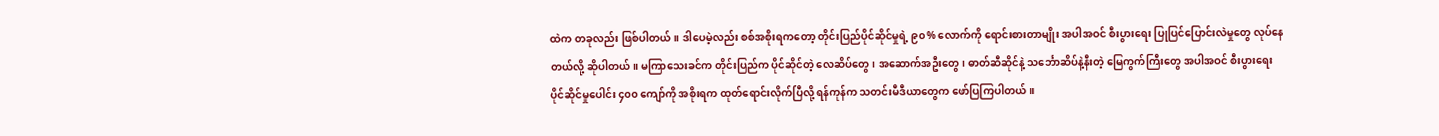ထဲက တခုလည်း ဖြစ်ပါတယ်။ ဒါပေမဲ့လည်း စစ်အစိုးရကတော့ တိုင်းပြည်ပိုင်ဆိုင်မှုရဲ့ ၉၀% လောက်ကို ရောင်းစားတာမျိုး အပါအဝင် စီးပွားရေး ပြုပြင်ပြောင်းလဲမှုတွေ လုပ်နေတယ်လို့ ဆိုပါတယ်။ မကြာသေးခင်က တိုင်းပြည်က ပိုင်ဆိုင်တဲ့ လေဆိပ်တွေ၊ အဆောက်အဦးတွေ၊ ဓာတ်ဆီဆိုင်နဲ့ သင်္ဘောဆိပ်နဲ့နီးတဲ့ မြေကွက်ကြီးတွေ အပါအဝင် စီးပွားရေး ပိုင်ဆိုင်မှုပေါင်း ၄၀၀ ကျော်ကို အစိုးရက ထုတ်ရောင်းလိုက်ပြီလို့ ရန်ကုန်က သတင်းမီဒီယာတွေက ဖော်ပြကြပါတယ်။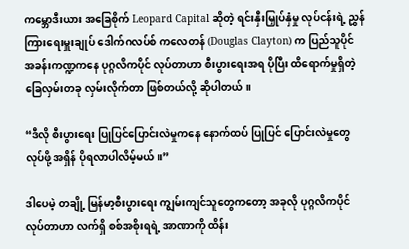ကမ္ဘောဒီးယား အခြေစိုက် Leopard Capital ဆိုတဲ့ ရင်းနှီးမြှုပ်နှံမှု လုပ်ငန်းရဲ့ ညွှန်ကြားရေးမှူးချုပ် ဒေါက်ဂလပ်စ် ကလေတန် (Douglas Clayton) က ပြည်သူပိုင် အခန်းကဏ္ဍကနေ ပုဂ္ဂလိကပိုင် လုပ်တာဟာ စီးပွားရေးအရ ပိုပြီး ထိရောက်မှုရှိတဲ့ ခြေလှမ်းတခု လှမ်းလိုက်တာ ဖြစ်တယ်လို့ ဆိုပါတယ်။

“ဒီလို စီးပွားရေး ပြုပြင်ပြောင်းလဲမှုကနေ နောက်ထပ် ပြုပြင် ပြောင်းလဲမှုတွေ လုပ်ဖို့ အရှိန် ပိုရလာပါလိမ့်မယ်။”

ဒါပေမဲ့ တချို့ မြန်မာ့စီးပွားရေး ကျွမ်းကျင်သူတွေကတော့ အခုလို ပုဂ္ဂလိကပိုင် လုပ်တာဟာ လက်ရှိ စစ်အစိုးရရဲ့ အာဏာကို ထိန်း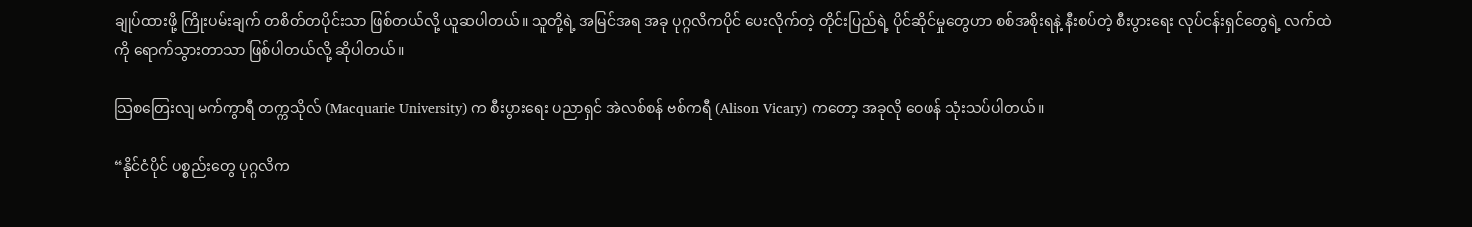ချုပ်ထားဖို့ ကြိုးပမ်းချက် တစိတ်တပိုင်းသာ ဖြစ်တယ်လို့ ယူဆပါတယ်။ သူတို့ရဲ့ အမြင်အရ အခု ပုဂ္ဂလိကပိုင် ပေးလိုက်တဲ့ တိုင်းပြည်ရဲ့ ပိုင်ဆိုင်မှုတွေဟာ စစ်အစိုးရနဲ့ နီးစပ်တဲ့ စီးပွားရေး လုပ်ငန်းရှင်တွေရဲ့ လက်ထဲကို ရောက်သွားတာသာ ဖြစ်ပါတယ်လို့ ဆိုပါတယ်။

သြစတြေးလျ မက်ကွာရီ တက္ကသိုလ် (Macquarie University) က စီးပွားရေး ပညာရှင် အဲလစ်စန် ဗစ်ကရီ (Alison Vicary) ကတော့ အခုလို ဝေဖန် သုံးသပ်ပါတယ်။

“နိုင်ငံပိုင် ပစ္စည်းတွေ ပုဂ္ဂလိက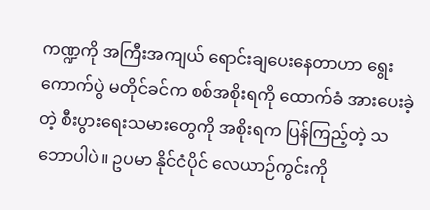ကဏ္ဍကို အကြီးအကျယ် ရောင်းချပေးနေတာဟာ ရွေးကောက်ပွဲ မတိုင်ခင်က စစ်အစိုးရကို ထောက်ခံ အားပေးခဲ့တဲ့ စီးပွားရေးသမားတွေကို အစိုးရက ပြန်ကြည့်တဲ့ သဘောပါပဲ။ ဥပမာ နိုင်ငံပိုင် လေယာဉ်ကွင်းကို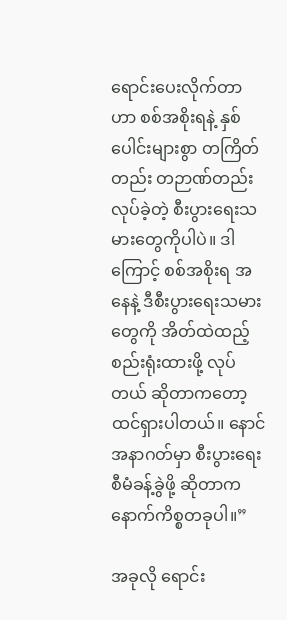ရောင်းပေးလိုက်တာဟာ စစ်အစိုးရနဲ့ နှစ်ပေါင်းများစွာ တကြိတ်တည်း တဉာဏ်တည်း လုပ်ခဲ့တဲ့ စီးပွားရေးသမားတွေကိုပါပဲ။ ဒါကြောင့် စစ်အစိုးရ အနေနဲ့ ဒီစီးပွားရေးသမားတွေကို အိတ်ထဲထည့် စည်းရုံးထားဖို့ လုပ်တယ် ဆိုတာကတော့ ထင်ရှားပါတယ်။ နောင်အနာဂတ်မှာ စီးပွားရေး စီမံခန့်ခွဲဖို့ ဆိုတာက နောက်ကိစ္စတခုပါ။”

အခုလို ရောင်း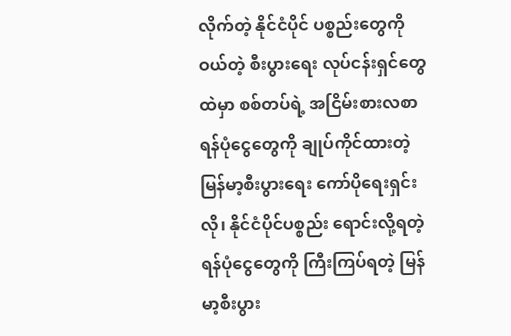လိုက်တဲ့ နိုင်ငံပိုင် ပစ္စည်းတွေကို ဝယ်တဲ့ စီးပွားရေး လုပ်ငန်းရှင်တွေထဲမှာ စစ်တပ်ရဲ့ အငြိမ်းစားလစာ ရန်ပုံငွေတွေကို ချုပ်ကိုင်ထားတဲ့ မြန်မာ့စီးပွားရေး ကော်ပိုရေးရှင်းလို၊ နိုင်ငံပိုင်ပစ္စည်း ရောင်းလို့ရတဲ့ ရန်ပုံငွေတွေကို ကြီးကြပ်ရတဲ့ မြန်မာ့စီးပွား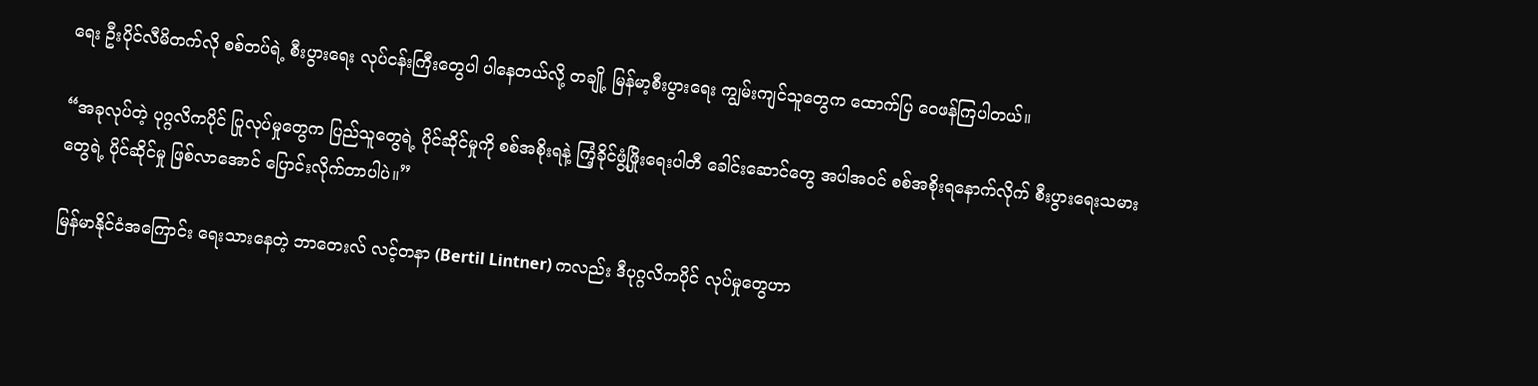ရေး ဦးပိုင်လီမိတက်လို စစ်တပ်ရဲ့ စီးပွားရေး လုပ်ငန်းကြီးတွေပါ ပါနေတယ်လို့ တချို့ မြန်မာ့စီးပွားရေး ကျွမ်းကျင်သူတွေက ထောက်ပြ ဝေဖန်ကြပါတယ်။

“အခုလုပ်တဲ့ ပုဂ္ဂလိကပိုင် ပြုလုပ်မှုတွေက ပြည်သူတွေရဲ့ ပိုင်ဆိုင်မှုကို စစ်အစိုးရနဲ့ ကြံ့ခိုင်ဖွံ့ဖြိုးရေးပါတီ ခေါင်းဆောင်တွေ အပါအဝင် စစ်အစိုးရနောက်လိုက် စီးပွားရေးသမားတွေရဲ့ ပိုင်ဆိုင်မှု ဖြစ်လာအောင် ပြောင်းလိုက်တာပါပဲ။”

မြန်မာနိုင်ငံအကြောင်း ရေးသားနေတဲ့ ဘာတေးလ် လင့်တနာ (Bertil Lintner) ကလည်း ဒီပုဂ္ဂလိကပိုင် လုပ်မှုတွေဟာ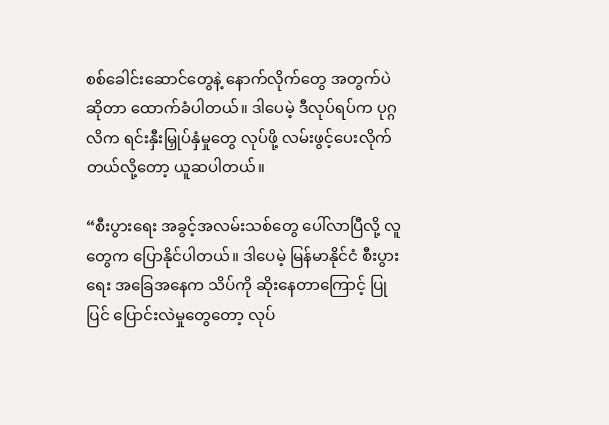စစ်ခေါင်းဆောင်တွေနဲ့ နောက်လိုက်တွေ အတွက်ပဲ ဆိုတာ ထောက်ခံပါတယ်။ ဒါပေမဲ့ ဒီလုပ်ရပ်က ပုဂ္ဂလိက ရင်းနှီးမြှုပ်နှံမှုတွေ လုပ်ဖို့ လမ်းဖွင့်ပေးလိုက်တယ်လို့တော့ ယူဆပါတယ်။

“စီးပွားရေး အခွင့်အလမ်းသစ်တွေ ပေါ်လာပြီလို့ လူတွေက ပြောနိုင်ပါတယ်။ ဒါပေမဲ့ မြန်မာနိုင်ငံ စီးပွားရေး အခြေအနေက သိပ်ကို ဆိုးနေတာကြောင့် ပြုပြင် ပြောင်းလဲမှုတွေတော့ လုပ်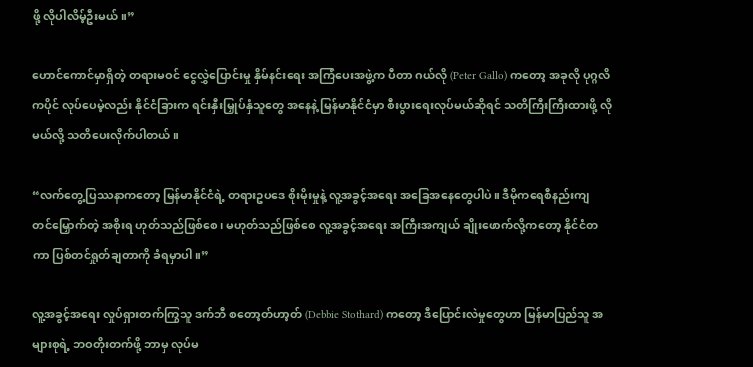ဖို့ လိုပါလိမ့်ဦးမယ်။”

ဟောင်ကောင်မှာရှိတဲ့ တရားမဝင် ငွေလွှဲပြောင်းမှု နှိမ်နင်းရေး အကြံပေးအဖွဲ့က ပီတာ ဂယ်လို (Peter Gallo) ကတော့ အခုလို ပုဂ္ဂလိကပိုင် လုပ်ပေမဲ့လည်း နိုင်ငံခြားက ရင်းနှီးမြှုပ်နှံသူတွေ အနေနဲ့ မြန်မာနိုင်ငံမှာ စီးပွားရေးလုပ်မယ်ဆိုရင် သတိကြီးကြီးထားဖို့ လိုမယ်လို့ သတိပေးလိုက်ပါတယ်။

“လက်တွေ့ပြဿနာကတော့ မြန်မာနိုင်ငံရဲ့ တရားဥပဒေ စိုးမိုးမှုနဲ့ လူ့အခွင့်အရေး အခြေအနေတွေပါပဲ။ ဒီမိုကရေစီနည်းကျ တင်မြှောက်တဲ့ အစိုးရ ဟုတ်သည်ဖြစ်စေ၊ မဟုတ်သည်ဖြစ်စေ လူ့အခွင့်အရေး အကြီးအကျယ် ချိုးဖောက်လို့ကတော့ နိုင်ငံတကာ ပြစ်တင်ရှုတ်ချတာကို ခံရမှာပါ။”

လူ့အခွင့်အရေး လှုပ်ရှားတက်ကြွသူ ဒက်ဘီ စတော့တ်ဟာ့တ် (Debbie Stothard) ကတော့ ဒီပြောင်းလဲမှုတွေဟာ မြန်မာပြည်သူ အများစုရဲ့ ဘဝတိုးတက်ဖို့ ဘာမှ လုပ်မ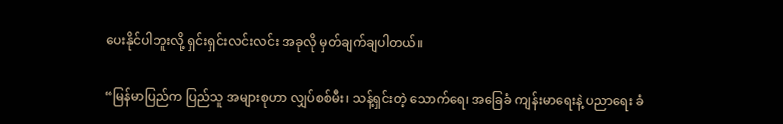ပေးနိုင်ပါဘူးလို့ ရှင်းရှင်းလင်းလင်း အခုလို မှတ်ချက်ချပါတယ်။

“မြန်မာပြည်က ပြည်သူ အများစုဟာ လျှပ်စစ်မီး၊ သန့်ရှင်းတဲ့ သောက်ရေ၊ အခြေခံ ကျန်းမာရေးနဲ့ ပညာရေး ခံ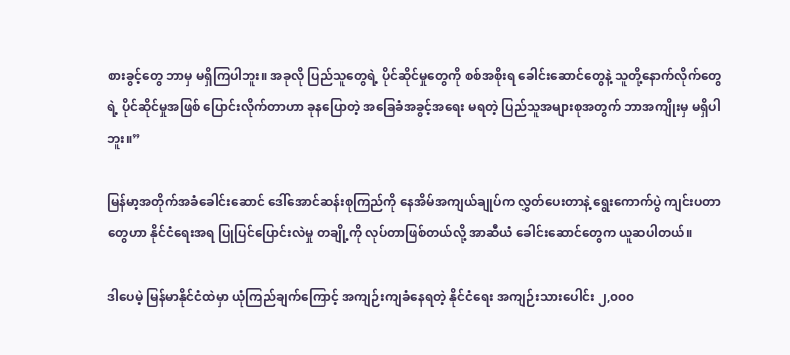စားခွင့်တွေ ဘာမှ မရှိကြပါဘူး။ အခုလို ပြည်သူတွေရဲ့ ပိုင်ဆိုင်မှုတွေကို စစ်အစိုးရ ခေါင်းဆောင်တွေနဲ့ သူတို့နောက်လိုက်တွေရဲ့ ပိုင်ဆိုင်မှုအဖြစ် ပြောင်းလိုက်တာဟာ ခုနပြောတဲ့ အခြေခံအခွင့်အရေး မရတဲ့ ပြည်သူအများစုအတွက် ဘာအကျိုးမှ မရှိပါဘူး။”

မြန်မာ့အတိုက်အခံခေါင်းဆောင် ဒေါ်အောင်ဆန်းစုကြည်ကို နေအိမ်အကျယ်ချုပ်က လွှတ်ပေးတာနဲ့ ရွေးကောက်ပွဲ ကျင်းပတာတွေဟာ နိုင်ငံရေးအရ ပြုပြင်ပြောင်းလဲမှု တချို့ကို လုပ်တာဖြစ်တယ်လို့ အာဆီယံ ခေါင်းဆောင်တွေက ယူဆပါတယ်။

ဒါပေမဲ့ မြန်မာနိုင်ငံထဲမှာ ယုံကြည်ချက်ကြောင့် အကျဉ်းကျခံနေရတဲ့ နိုင်ငံရေး အကျဉ်းသားပေါင်း ၂,၀၀၀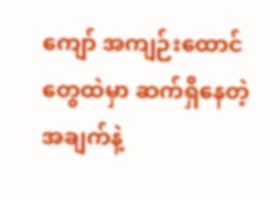ကျော် အကျဉ်းထောင်တွေထဲမှာ ဆက်ရှိနေတဲ့ အချက်နဲ့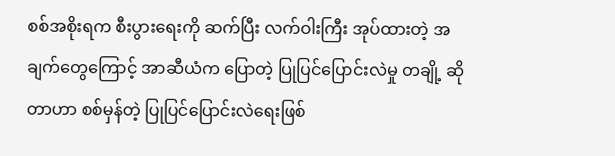စစ်အစိုးရက စီးပွားရေးကို ဆက်ပြီး လက်ဝါးကြီး အုပ်ထားတဲ့ အချက်တွေကြောင့် အာဆီယံက ပြောတဲ့ ပြုပြင်ပြောင်းလဲမှု တချို့ ဆိုတာဟာ စစ်မှန်တဲ့ ပြုပြင်ပြောင်းလဲရေးဖြစ်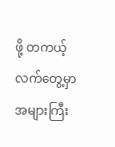ဖို့ တကယ့်လက်တွေ့မှာ အများကြီး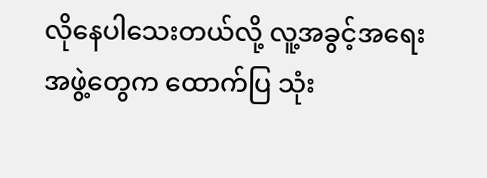လိုနေပါသေးတယ်လို့ လူ့အခွင့်အရေး အဖွဲ့တွေက ထောက်ပြ သုံး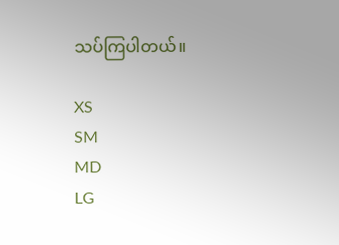သပ်ကြပါတယ်။

XS
SM
MD
LG